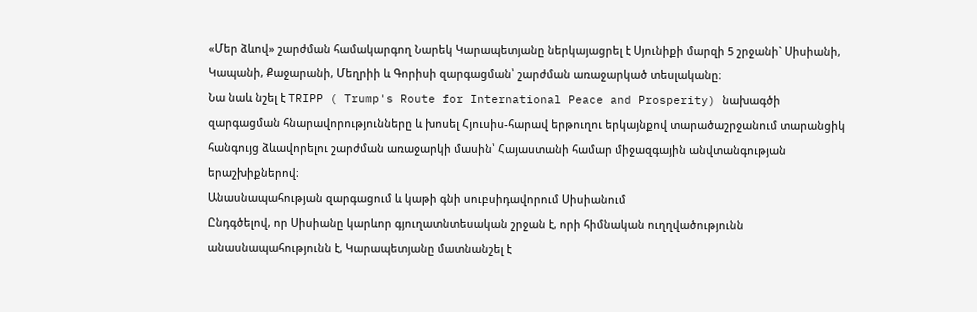«Մեր ձևով» շարժման համակարգող Նարեկ Կարապետյանը ներկայացրել է Սյունիքի մարզի 5 շրջանի` Սիսիանի, Կապանի, Քաջարանի, Մեղրիի և Գորիսի զարգացման՝ շարժման առաջարկած տեսլականը։
Նա նաև նշել է TRIPP ( Trump's Route for International Peace and Prosperity) նախագծի զարգացման հնարավորությունները և խոսել Հյուսիս-հարավ երթուղու երկայնքով տարածաշրջանում տարանցիկ հանգույց ձևավորելու շարժման առաջարկի մասին՝ Հայաստանի համար միջազգային անվտանգության երաշխիքներով։
Անասնապահության զարգացում և կաթի գնի սուբսիդավորում Սիսիանում
Ընդգծելով, որ Սիսիանը կարևոր գյուղատնտեսական շրջան է, որի հիմնական ուղղվածությունն անասնապահությունն է, Կարապետյանը մատնանշել է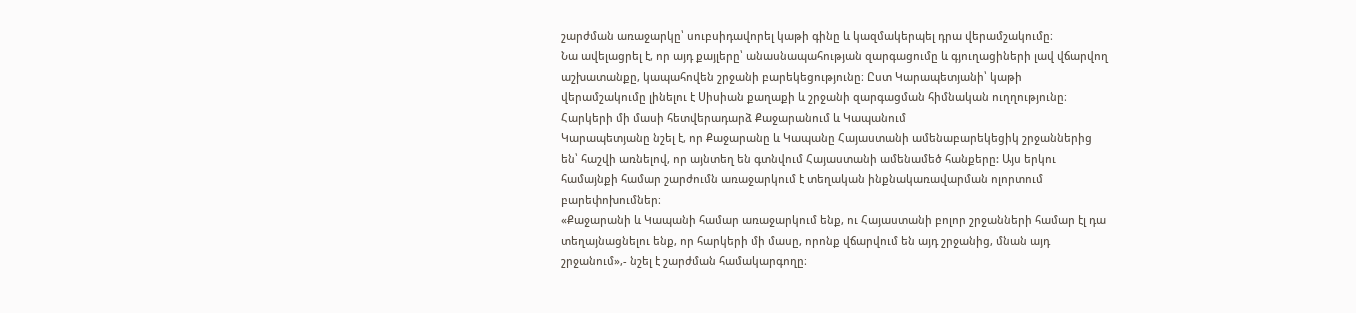շարժման առաջարկը՝ սուբսիդավորել կաթի գինը և կազմակերպել դրա վերամշակումը։
Նա ավելացրել է, որ այդ քայլերը՝ անասնապահության զարգացումը և գյուղացիների լավ վճարվող աշխատանքը, կապահովեն շրջանի բարեկեցությունը։ Ըստ Կարապետյանի՝ կաթի վերամշակումը լինելու է Սիսիան քաղաքի և շրջանի զարգացման հիմնական ուղղությունը։
Հարկերի մի մասի հետվերադարձ Քաջարանում և Կապանում
Կարապետյանը նշել է, որ Քաջարանը և Կապանը Հայաստանի ամենաբարեկեցիկ շրջաններից են՝ հաշվի առնելով, որ այնտեղ են գտնվում Հայաստանի ամենամեծ հանքերը: Այս երկու համայնքի համար շարժումն առաջարկում է տեղական ինքնակառավարման ոլորտում բարեփոխումներ։
«Քաջարանի և Կապանի համար առաջարկում ենք, ու Հայաստանի բոլոր շրջանների համար էլ դա տեղայնացնելու ենք, որ հարկերի մի մասը, որոնք վճարվում են այդ շրջանից, մնան այդ շրջանում»,- նշել է շարժման համակարգողը։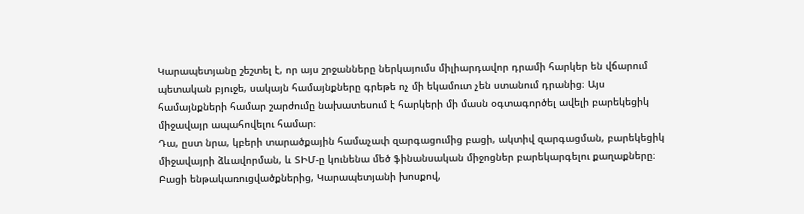Կարապետյանը շեշտել է, որ այս շրջանները ներկայումս միլիարդավոր դրամի հարկեր են վճարում պետական բյուջե, սակայն համայնքները գրեթե ոչ մի եկամուտ չեն ստանում դրանից։ Այս համայնքների համար շարժումը նախատեսում է հարկերի մի մասն օգտագործել ավելի բարեկեցիկ միջավայր ապահովելու համար։
Դա, ըստ նրա, կբերի տարածքային համաչափ զարգացումից բացի, ակտիվ զարգացման, բարեկեցիկ միջավայրի ձևավորման, և ՏԻՄ-ը կունենա մեծ ֆինանսական միջոցներ բարեկարգելու քաղաքները։ Բացի ենթակառուցվածքներից, Կարապետյանի խոսքով,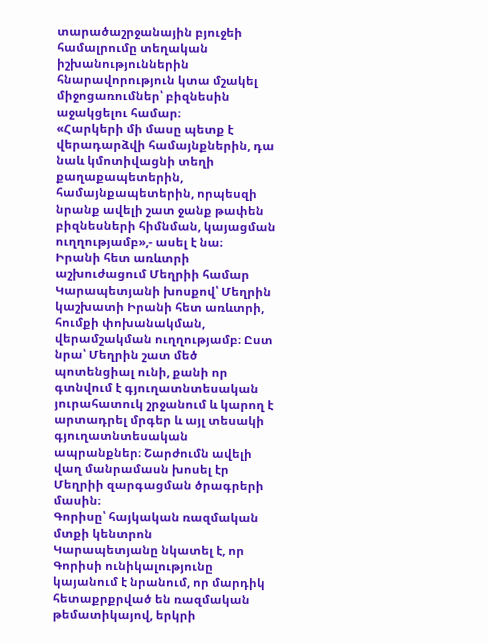տարածաշրջանային բյուջեի համալրումը տեղական իշխանություններին հնարավորություն կտա մշակել միջոցառումներ՝ բիզնեսին աջակցելու համար։
«Հարկերի մի մասը պետք է վերադարձվի համայնքներին, դա նաև կմոտիվացնի տեղի քաղաքապետերին, համայնքապետերին, որպեսզի նրանք ավելի շատ ջանք թափեն բիզնեսների հիմնման, կայացման ուղղությամբ»,- ասել է նա։
Իրանի հետ առևտրի աշխուժացում Մեղրիի համար
Կարապետյանի խոսքով՝ Մեղրին կաշխատի Իրանի հետ առևտրի, հումքի փոխանակման, վերամշակման ուղղությամբ։ Ըստ նրա՝ Մեղրին շատ մեծ պոտենցիալ ունի, քանի որ գտնվում է գյուղատնտեսական յուրահատուկ շրջանում և կարող է արտադրել մրգեր և այլ տեսակի գյուղատնտեսական ապրանքներ։ Շարժումն ավելի վաղ մանրամասն խոսել էր Մեղրիի զարգացման ծրագրերի մասին։
Գորիսը՝ հայկական ռազմական մտքի կենտրոն
Կարապետյանը նկատել է, որ Գորիսի ունիկալությունը կայանում է նրանում, որ մարդիկ հետաքրքրված են ռազմական թեմատիկայով, երկրի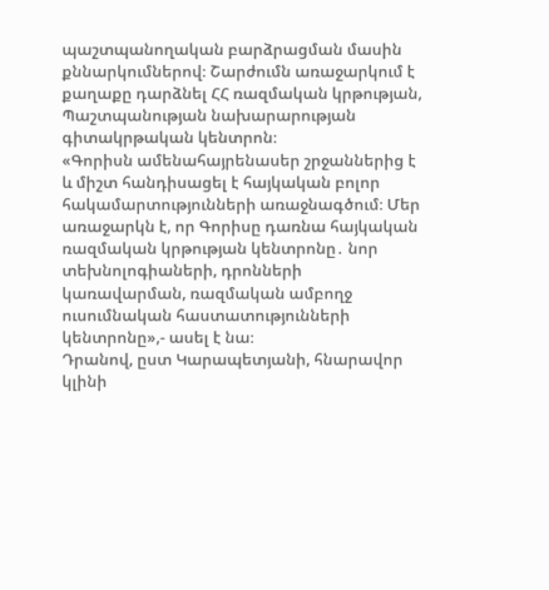պաշտպանողական բարձրացման մասին քննարկումներով։ Շարժումն առաջարկում է քաղաքը դարձնել ՀՀ ռազմական կրթության, Պաշտպանության նախարարության գիտակրթական կենտրոն։
«Գորիսն ամենահայրենասեր շրջաններից է և միշտ հանդիսացել է հայկական բոլոր հակամարտությունների առաջնագծում։ Մեր առաջարկն է, որ Գորիսը դառնա հայկական ռազմական կրթության կենտրոնը․ նոր տեխնոլոգիաների, դրոնների կառավարման, ռազմական ամբողջ ուսումնական հաստատությունների կենտրոնը»,- ասել է նա։
Դրանով, ըստ Կարապետյանի, հնարավոր կլինի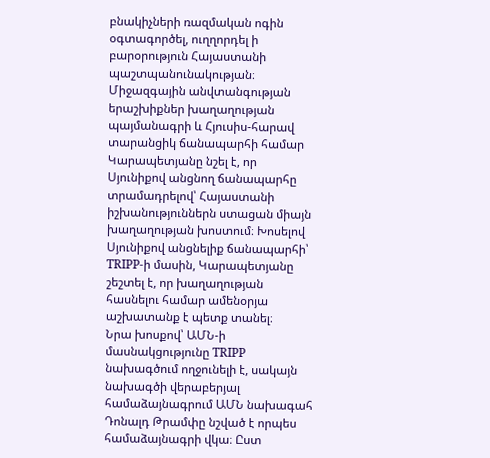բնակիչների ռազմական ոգին օգտագործել, ուղղորդել ի բարօրություն Հայաստանի պաշտպանունակության։
Միջազգային անվտանգության երաշխիքներ խաղաղության պայմանագրի և Հյուսիս-հարավ տարանցիկ ճանապարհի համար
Կարապետյանը նշել է, որ Սյունիքով անցնող ճանապարհը տրամադրելով՝ Հայաստանի իշխանություններն ստացան միայն խաղաղության խոստում։ Խոսելով Սյունիքով անցնելիք ճանապարհի՝ TRIPP-ի մասին, Կարապետյանը շեշտել է, որ խաղաղության հասնելու համար ամենօրյա աշխատանք է պետք տանել։
Նրա խոսքով՝ ԱՄՆ-ի մասնակցությունը TRIPP նախագծում ողջունելի է, սակայն նախագծի վերաբերյալ համաձայնագրում ԱՄՆ նախագահ Դոնալդ Թրամփը նշված է որպես համաձայնագրի վկա։ Ըստ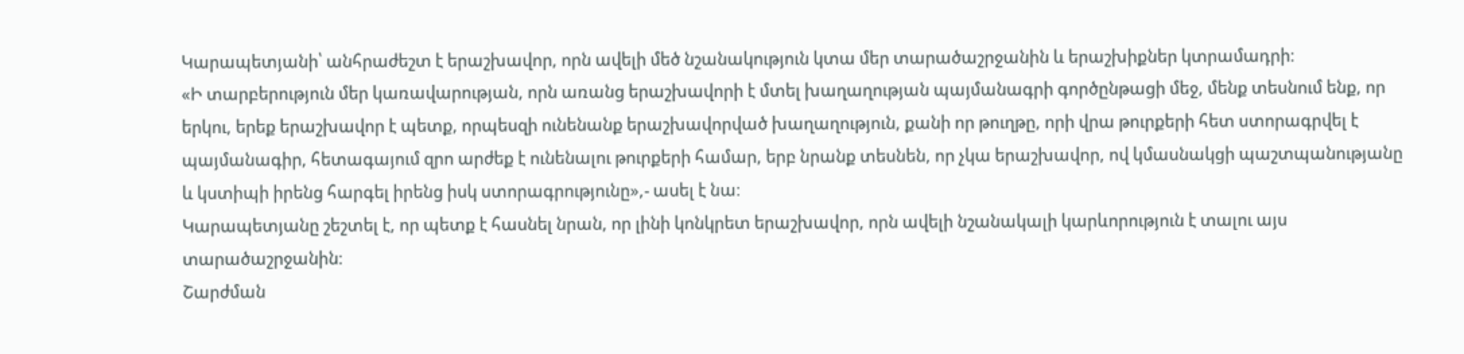Կարապետյանի՝ անհրաժեշտ է երաշխավոր, որն ավելի մեծ նշանակություն կտա մեր տարածաշրջանին և երաշխիքներ կտրամադրի։
«Ի տարբերություն մեր կառավարության, որն առանց երաշխավորի է մտել խաղաղության պայմանագրի գործընթացի մեջ, մենք տեսնում ենք, որ երկու, երեք երաշխավոր է պետք, որպեսզի ունենանք երաշխավորված խաղաղություն, քանի որ թուղթը, որի վրա թուրքերի հետ ստորագրվել է պայմանագիր, հետագայում զրո արժեք է ունենալու թուրքերի համար, երբ նրանք տեսնեն, որ չկա երաշխավոր, ով կմասնակցի պաշտպանությանը և կստիպի իրենց հարգել իրենց իսկ ստորագրությունը»,- ասել է նա։
Կարապետյանը շեշտել է, որ պետք է հասնել նրան, որ լինի կոնկրետ երաշխավոր, որն ավելի նշանակալի կարևորություն է տալու այս տարածաշրջանին։
Շարժման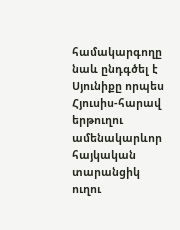համակարգողը նաև ընդգծել է Սյունիքը որպես Հյուսիս-հարավ երթուղու ամենակարևոր հայկական տարանցիկ ուղու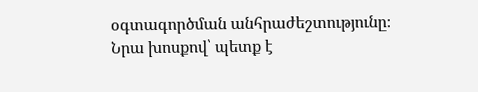օգտագործման անհրաժեշտությունը։ Նրա խոսքով՝ պետք է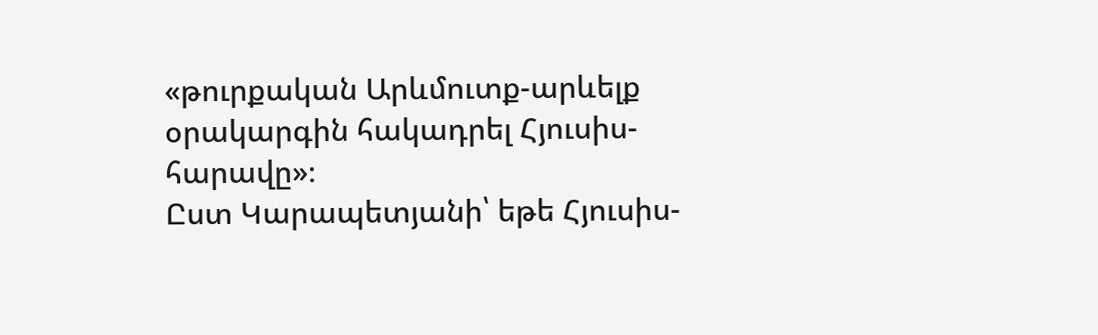«թուրքական Արևմուտք-արևելք օրակարգին հակադրել Հյուսիս-հարավը»։
Ըստ Կարապետյանի՝ եթե Հյուսիս-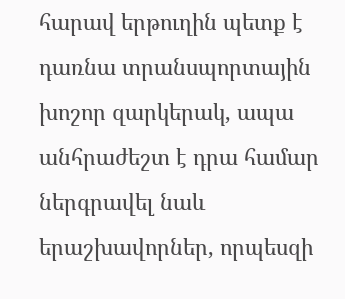հարավ երթուղին պետք է դառնա տրանսպորտային խոշոր զարկերակ, ապա անհրաժեշտ է դրա համար ներգրավել նաև երաշխավորներ, որպեսզի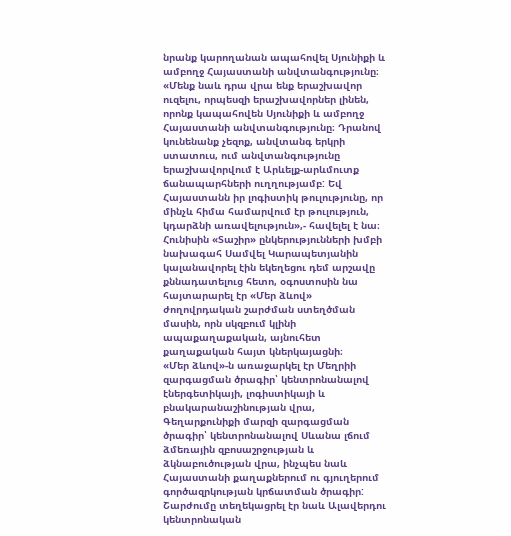նրանք կարողանան ապահովել Սյունիքի և ամբողջ Հայաստանի անվտանգությունը։
«Մենք նաև դրա վրա ենք երաշխավոր ուզելու, որպեսզի երաշխավորներ լինեն, որոնք կապահովեն Սյունիքի և ամբողջ Հայաստանի անվտանգությունը։ Դրանով կունենանք չեզոք, անվտանգ երկրի ստատուս, ում անվտանգությունը երաշխավորվում է Արևելք-արևմուտք ճանապարհների ուղղությամբ: Եվ Հայաստանն իր լոգիստիկ թուլությունը, որ մինչև հիմա համարվում էր թուլություն, կդարձնի առավելություն»,- հավելել է նա։
Հունիսին «Տաշիր» ընկերությունների խմբի նախագահ Սամվել Կարապետյանին կալանավորել էին եկեղեցու դեմ արշավը քննադատելուց հետո, օգոստոսին նա հայտարարել էր «Մեր ձևով» ժողովրդական շարժման ստեղծման մասին, որն սկզբում կլինի ապաքաղաքական, այնուհետ քաղաքական հայտ կներկայացնի։
«Մեր ձևով»-ն առաջարկել էր Մեղրիի զարգացման ծրագիր՝ կենտրոնանալով էներգետիկայի, լոգիստիկայի և բնակարանաշինության վրա, Գեղարքունիքի մարզի զարգացման ծրագիր՝ կենտրոնանալով Սևանա լճում ձմեռային զբոսաշրջության և ձկնաբուծության վրա, ինչպես նաև Հայաստանի քաղաքներում ու գյուղերում գործազրկության կրճատման ծրագիր: Շարժումը տեղեկացրել էր նաև Ալավերդու կենտրոնական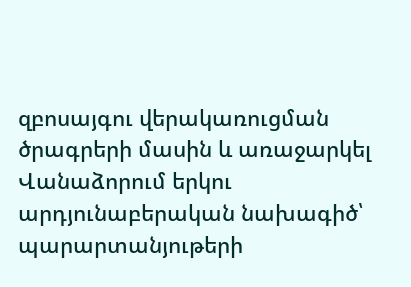զբոսայգու վերակառուցման ծրագրերի մասին և առաջարկել Վանաձորում երկու արդյունաբերական նախագիծ՝ պարարտանյութերի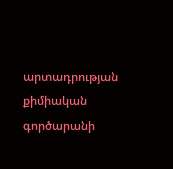արտադրության քիմիական գործարանի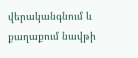վերականգնում և քաղաքում նավթի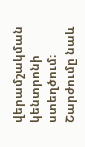վերամշակման կենտրոնի ստեղծում։ Շարժումը նաև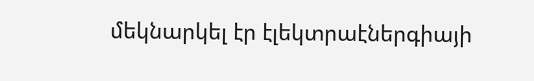մեկնարկել էր էլեկտրաէներգիայի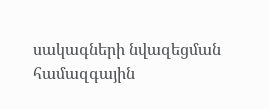սակագների նվազեցման համազգային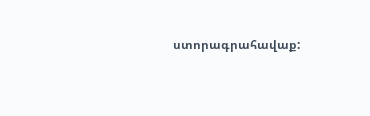ստորագրահավաք: